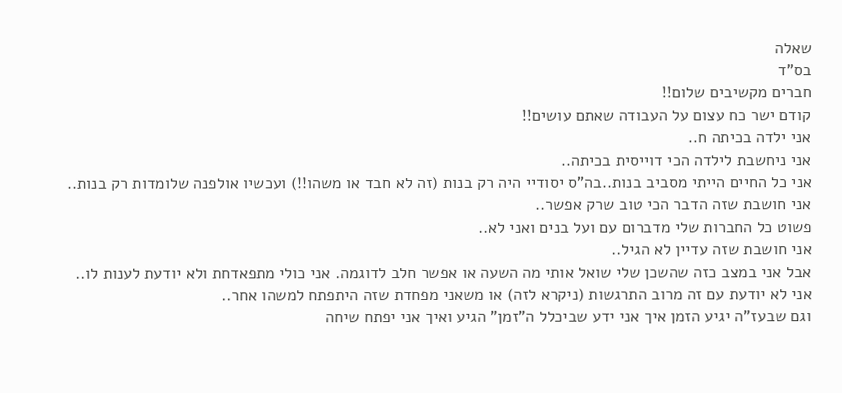שאלה
בס"ד
חברים מקשיבים שלום!!
קודם ישר כח עצום על העבודה שאתם עושים!!
אני ילדה בכיתה ח..
אני ניחשבת לילדה הכי דוייסית בכיתה..
אני כל החיים הייתי מסביב בנות..בה"ס יסודיי היה רק בנות (זה לא חבד או משהו!!) ועכשיו אולפנה שלומדות רק בנות..
אני חושבת שזה הדבר הכי טוב שרק אפשר..
פשוט כל החברות שלי מדברום עם ועל בנים ואני לא..
אני חושבת שזה עדיין לא הגיל..
אבל אני במצב כזה שהשכן שלי שואל אותי מה השעה או אפשר חלב לדוגמה. אני כולי מתפאדחת ולא יודעת לענות לו..
אני לא יודעת עם זה מרוב התרגשות (ניקרא לזה) או משאני מפחדת שזה היתפתח למשהו אחר..
וגם שבעז"ה יגיע הזמן איך אני ידע שביכלל ה"זמן" הגיע ואיך אני יפתח שיחה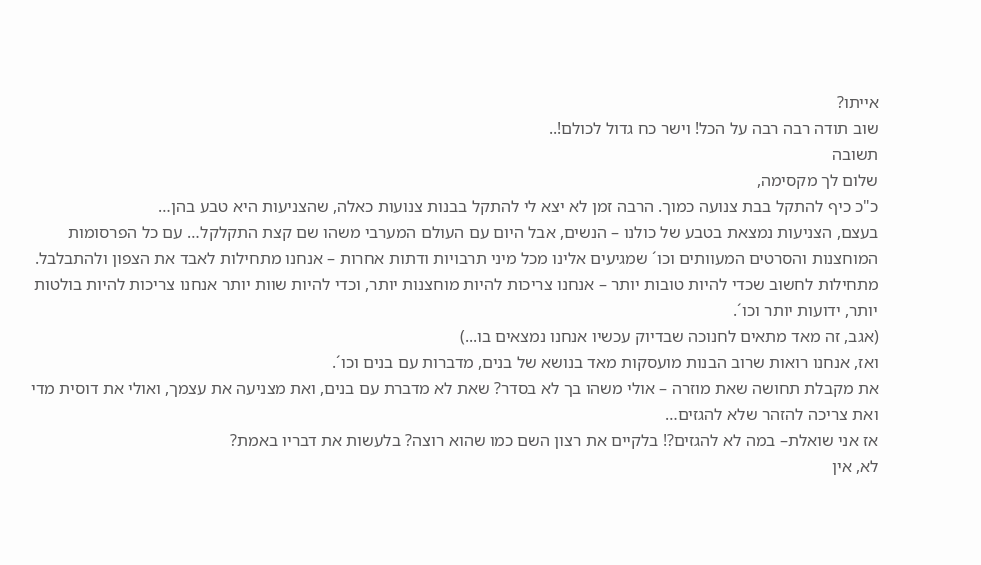אייתו?
שוב תודה רבה רבה על הכל! וישר כח גדול לכולם!..
תשובה
שלום לך מקסימה,
כ"כ כיף להתקל בבת צנועה כמוך. הרבה זמן לא יצא לי להתקל בבנות צנועות כאלה, שהצניעות היא טבע בהן…
בעצם, הצניעות נמצאת בטבע של כולנו – הנשים, אבל היום עם העולם המערבי משהו שם קצת התקלקל… עם כל הפרסומות המוחצנות והסרטים המעוותים וכו´ שמגיעים אלינו מכל מיני תרבויות ודתות אחרות – אנחנו מתחילות לאבד את הצפון ולהתבלבל. מתחילות לחשוב שכדי להיות טובות יותר – אנחנו צריכות להיות מוחצנות יותר, וכדי להיות שוות יותר אנחנו צריכות להיות בולטות יותר, ידועות יותר וכו´.
(אגב, זה מאד מתאים לחנוכה שבדיוק עכשיו אנחנו נמצאים בו...)
ואז, אנחנו רואות שרוב הבנות מועסקות מאד בנושא של בנים, מדברות עם בנים וכו´.
את מקבלת תחושה שאת מוזרה – אולי משהו בך לא בסדר? שאת לא מדברת עם בנים, ואת מצניעה את עצמך, ואולי את דוסית מדי ואת צריכה להזהר שלא להגזים…
אז אני שואלת– במה לא להגזים?! בלקיים את רצון השם כמו שהוא רוצה? בלעשות את דבריו באמת?
לא, אין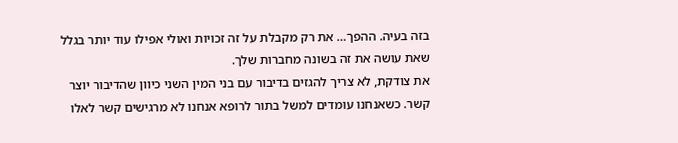בזה בעיה. ההפך… את רק מקבלת על זה זכויות ואולי אפילו עוד יותר בגלל שאת עושה את זה בשונה מחברות שלך.
את צודקת, לא צריך להגזים בדיבור עם בני המין השני כיוון שהדיבור יוצר קשר. כשאנחנו עומדים למשל בתור לרופא אנחנו לא מרגישים קשר לאלו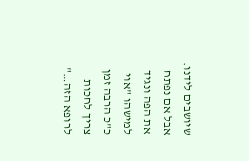שיושבים לידנו. אבל אם נפתח את הפה ונגיד למישהו "אוי כ"כ הרבה זמן צריך לחכות לרופא הזה…"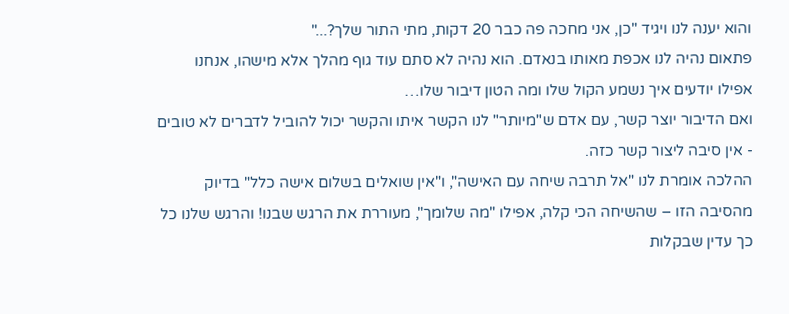והוא יענה לנו ויגיד "כן, אני מחכה פה כבר 20 דקות, מתי התור שלך?..."
פתאום נהיה לנו אכפת מאותו בנאדם. הוא נהיה לא סתם עוד גוף מהלך אלא מישהו, אנחנו אפילו יודעים איך נשמע הקול שלו ומה הטון דיבור שלו…
ואם הדיבור יוצר קשר, עם אדם ש"מיותר" לנו הקשר איתו והקשר יכול להוביל לדברים לא טובים - אין סיבה ליצור קשר כזה.
ההלכה אומרת לנו "אל תרבה שיחה עם האישה", ו"אין שואלים בשלום אישה כלל" בדיוק מהסיבה הזו – שהשיחה הכי קלה, אפילו "מה שלומך", מעוררת את הרגש שבנו! והרגש שלנו כל כך עדין שבקלות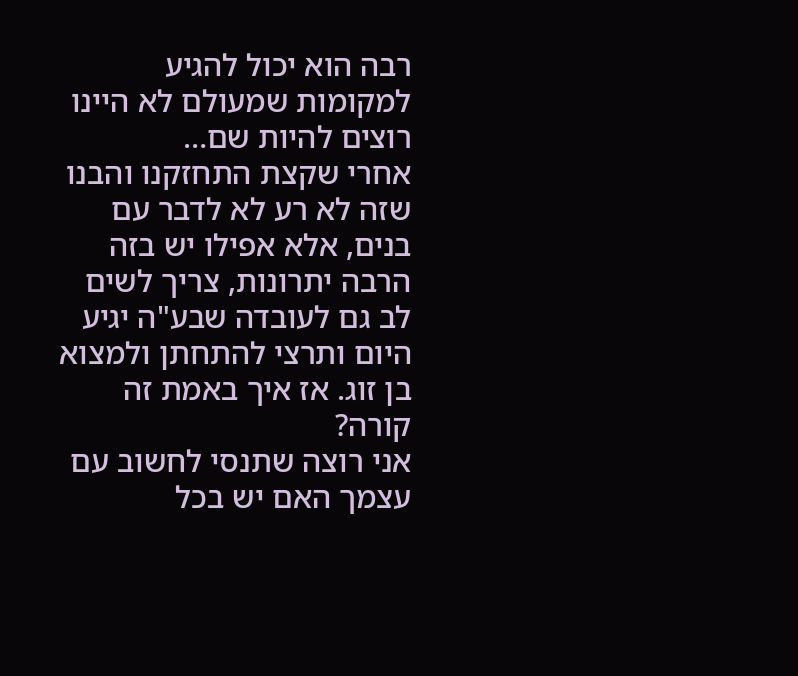רבה הוא יכול להגיע למקומות שמעולם לא היינו רוצים להיות שם…
אחרי שקצת התחזקנו והבנו שזה לא רע לא לדבר עם בנים, אלא אפילו יש בזה הרבה יתרונות, צריך לשים לב גם לעובדה שבע"ה יגיע היום ותרצי להתחתן ולמצוא בן זוג. אז איך באמת זה קורה?
אני רוצה שתנסי לחשוב עם עצמך האם יש בכל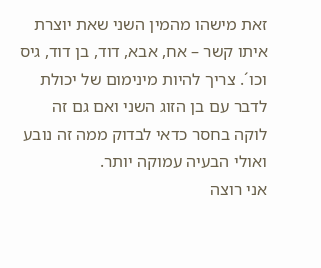זאת מישהו מהמין השני שאת יוצרת איתו קשר – אח, אבא, דוד, בן דוד, גיס וכו´. צריך להיות מינימום של יכולת לדבר עם בן הזוג השני ואם גם זה לוקה בחסר כדאי לבדוק ממה זה נובע ואולי הבעיה עמוקה יותר.
אני רוצה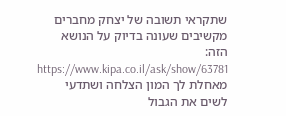שתקראי תשובה של יצחק מחברים מקשיבים שעונה בדיוק על הנושא הזה:
https://www.kipa.co.il/ask/show/63781
מאחלת לך המון הצלחה ושתדעי לשים את הגבול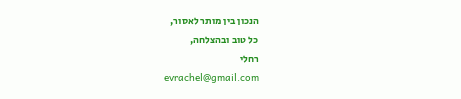הנכון בין מותר לאסור,
כל טוב ובהצלחה,
רחלי
evrachel@gmail.com